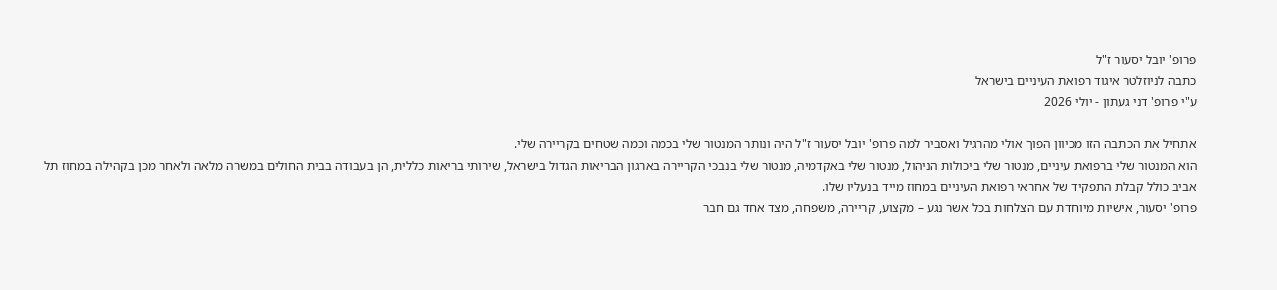פרופ' יובל יסעור ז"ל
כתבה לניוזלטר איגוד רפואת העיניים בישראל
ע"י פרופ' דני געתון - יולי 2026

אתחיל את הכתבה הזו מכיוון הפוך אולי מהרגיל ואסביר למה פרופ' יובל יסעור ז"ל היה ונותר המנטור שלי בכמה וכמה שטחים בקריירה שלי.
הוא המנטור שלי ברפואת עיניים, מנטור שלי ביכולות הניהול, מנטור שלי באקדמיה, מנטור שלי בנבכי הקריירה בארגון הבריאות הגדול בישראל, שירותי בריאות כללית, הן בעבודה בבית החולים במשרה מלאה ולאחר מכן בקהילה במחוז תל אביב כולל קבלת התפקיד של אחראי רפואת העיניים במחוז מייד בנעליו שלו.
פרופ' יסעור, אישיות מיוחדת עם הצלחות בכל אשר נגע – מקצוע, קריירה, משפחה, מצד אחד גם חבר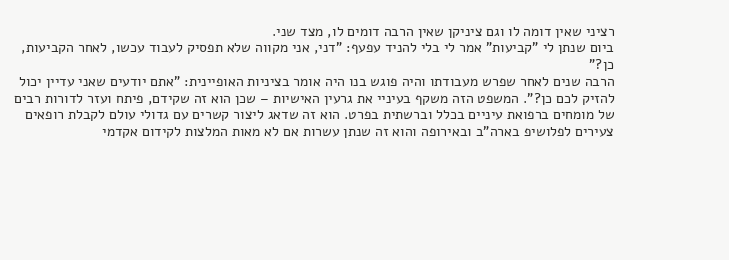רציני שאין דומה לו וגם ציניקן שאין הרבה דומים לו, מצד שני.
ביום שנתן לי "קביעות" אמר לי בלי להניד עפעף: "דני, אני מקווה שלא תפסיק לעבוד עכשו, לאחר הקביעות, כן?"
הרבה שנים לאחר שפרש מעבודתו והיה פוגש בנו היה אומר בציניות האופיינית: "אתם יודעים שאני עדיין יכול להזיק לכם כן?". המשפט הזה משקף בעיניי את גרעין האישיות – שכן הוא זה שקידם, פיתח ועזר לדורות רבים של מומחים ברפואת עיניים בכלל וברשתית בפרט. הוא זה שדאג ליצור קשרים עם גדולי עולם לקבלת רופאים צעירים לפלושיפ בארה"ב ובאירופה והוא זה שנתן עשרות אם לא מאות המלצות לקידום אקדמי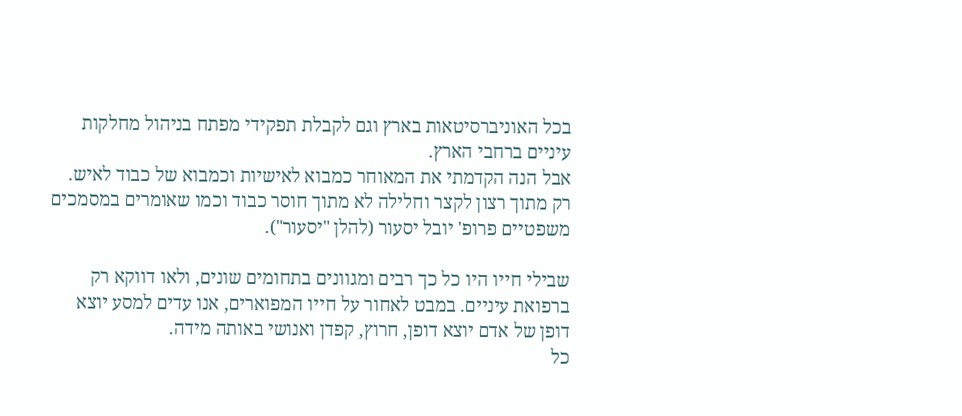בכל האוניברסיטאות בארץ וגם לקבלת תפקידי מפתח בניהול מחלקות עיניים ברחבי הארץ.
אבל הנה הקדמתי את המאוחר כמבוא לאישיות וכמבוא של כבוד לאיש.
רק מתוך רצון לקצר וחלילה לא מתוך חוסר כבוד וכמו שאומרים במסמכים משפטיים פרופ' יובל יסעור (להלן "יסעור").

שבילי חייו היו כל כך רבים ומגוונים בתחומים שונים, ולאו דווקא רק ברפואת עיניים. במבט לאחור על חייו המפוארים, אנו עדים למסע יוצא דופן של אדם יוצא דופן, חרוץ, קפדן ואנושי באותה מידה.
כל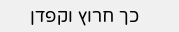כך חרוץ וקפדן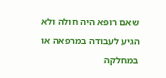שאם רופא היה חולה ולא הגיע לעבודה במרפאה או במחלקה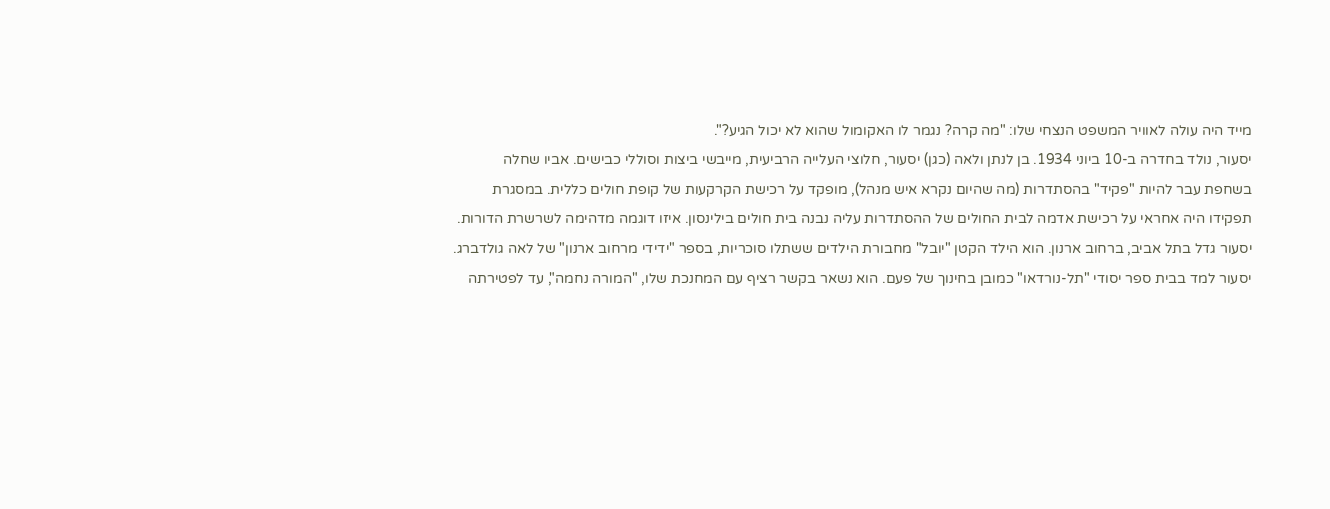מייד היה עולה לאוויר המשפט הנצחי שלו: "מה קרה? נגמר לו האקומול שהוא לא יכול הגיע?".
יסעור, נולד בחדרה ב-10 ביוני 1934. בן לנתן ולאה (כגן) יסעור, חלוצי העלייה הרביעית, מייבשי ביצות וסוללי כבישים. אביו שחלה בשחפת עבר להיות "פקיד" בהסתדרות (מה שהיום נקרא איש מנהל), מופקד על רכישת הקרקעות של קופת חולים כללית. במסגרת תפקידו היה אחראי על רכישת אדמה לבית החולים של ההסתדרות עליה נבנה בית חולים בילינסון. איזו דוגמה מדהימה לשרשרת הדורות.
יסעור גדל בתל אביב, ברחוב ארנון. הוא הילד הקטן "יובל" מחבורת הילדים ששתלו סוכריות, בספר "ידידי מרחוב ארנון" של לאה גולדברג.
יסעור למד בבית ספר יסודי "תל-נורדאו" כמובן בחינוך של פעם. הוא נשאר בקשר רציף עם המחנכת שלו, "המורה נחמה", עד לפטירתה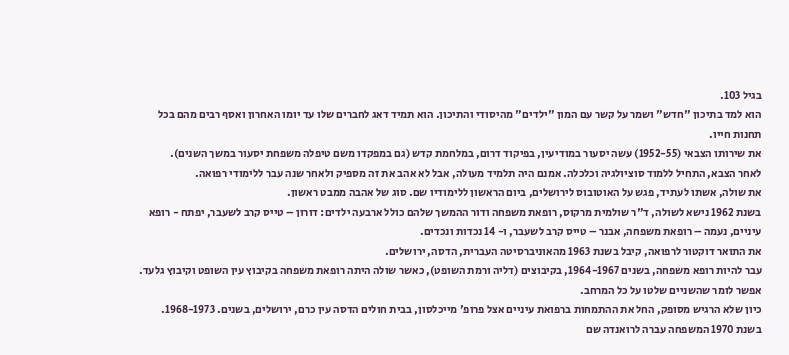בגיל 103.
הוא למד בתיכון "חדש" ושמר על קשר עם המון "ילדים" מהיסודי והתיכון. הוא תמיד דאג לחברים שלו עד יומו האחרון ואסף רבים מהם בכל תחנות חייו.
את שירותו הצבאי (1952-55) עשה יסעור במודיעין, בפיקוד דרום, במלחמת קדש (גם במפקדו משם טיפלה משפחת יסעור במשך השנים).
לאחר הצבא, התחיל ללמוד סוציולגיה וכלכלה. אמנם היה תלמיד מעולה, אבל לא אהב את זה מספיק ולאחר שנה עבר ללימודי רפואה.
את שולה, אשתו לעתיד, פגש על האוטובוס לירושלים, ביום הראשון ללימודיו שם. סוג של אהבה ממבט ראשון.
בשנת 1962 נישא לשולה, ד"ר שולמית מרקוס, רופאת משפחה ודור ההמשך שלהם כולל ארבעה ילדים: דורון – טייס קרב לשעבר, יפתח - רופא עיניים, נעמה – רופאת משפחה, אבנר – טייס קרב לשעבר, ו- 14 נכדות ונכדים.
את התואר דוקטור לרפואה, קיבל בשנת 1963 מהאוניברסיטה העברית, הדסה, ירושלים.
עבר להיות רופא משפחה, בשנים 1964-1967, בקיבוצים (דליה ורמת השופט), כאשר שולה היתה רופאת משפחה בקיבוץ עין השופט וקיבוץ גלעד. אפשר לומר שהשניים שלטו על כל המרחב.
כיון שלא הרגיש מסופק, החל את ההתמחות ברפואת עיניים אצל פרופ' מייכלסון, בבית חולים הדסה עין כרם, ירושלים, בשנים. 1968-1973.
בשנת 1970 המשפחה עברה לרואנדה שם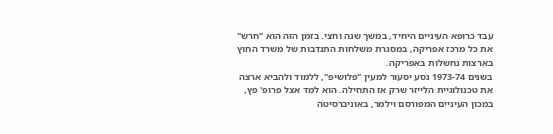עבד כרופא העיניים היחיד, במשך שנה וחצי. בזמן הזה הוא "חרש" את כל מרכז אפריקה, במסגרת משלחות התנדבות של משרד החוץ בארצות נחשלות באפריקה.
בשנים 1973-74 נסע יסעור למעין "פלושיפ", ללמוד ולהביא ארצה את טכנולוגיית הלייזר שרק אז התחילה. הוא למד אצל פרופ' פץ, במכון העיניים המפורסם וילמר, באוניברסיטה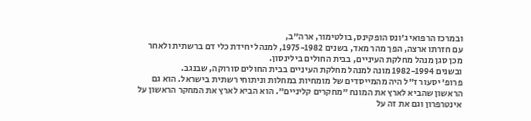ובמרכז הרפואי ג'ונס הופקינס, בולטימור, ארה"ב,
עם חזרתו ארצה, הפך מהר מאד, בשנים 1975-1982, למנהל יחידת כלי דם ברשתית ולאחר מכן סגן מנהל מחלקת העיניים, בבית החולים בילינסון.
ובשנים 1982-1994 מונה למנהל מחלקת העיניים בבית החולים סורוקה, שבנגב.
פרופ' יסעור ז"ל היה מהמייסדים של מומחיות במחלות וניתוחי רשתית בישראל. הוא גם הראשון שהביא לארץ את המונח "מחקרים קליניים". הוא הביא לארץ את המחקר הראשון על אינטרפרון וגם את זה על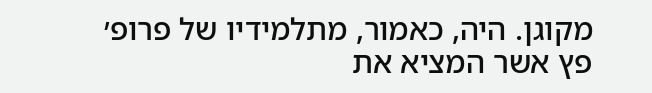מקוגן. היה, כאמור, מתלמידיו של פרופ׳ פץ אשר המציא את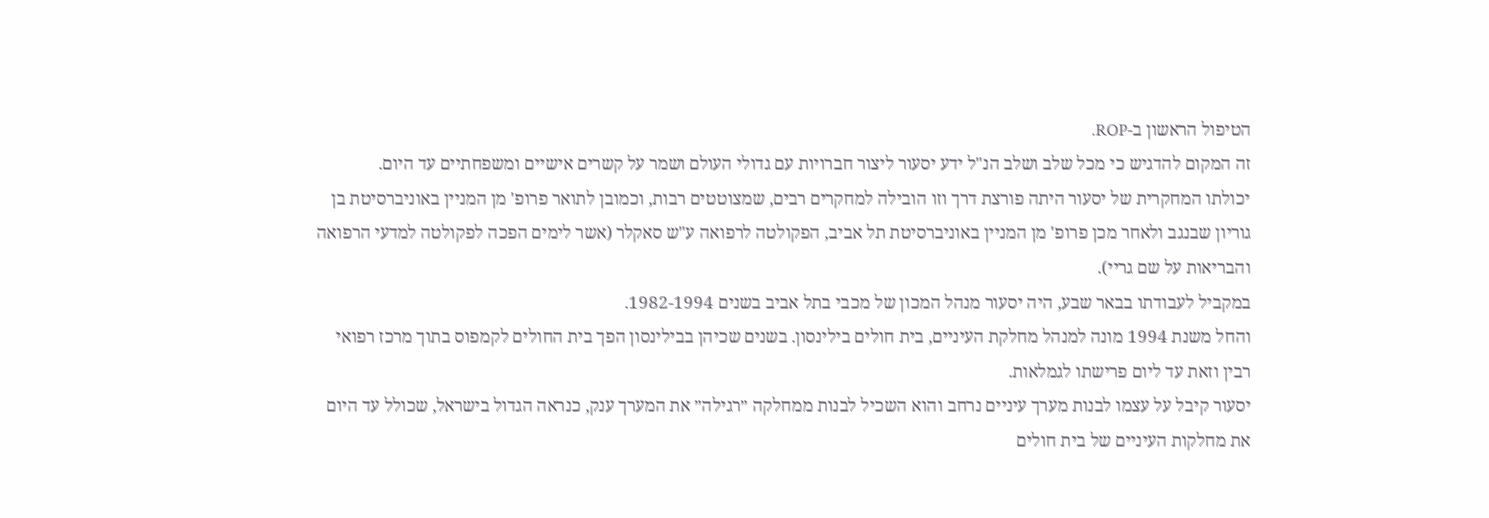הטיפול הראשון ב-ROP.
זה המקום להדגיש כי מכל שלב ושלב הנ"ל ידע יסעור ליצור חברויות עם גדולי העולם ושמר על קשרים אישיים ומשפחתיים עד היום.
יכולתו המחקרית של יסעור היתה פורצת דרך וזו הובילה למחקרים רבים, שמצוטטים רבות, וכמובן לתואר פרופ' מן המניין באוניברסיטת בן גוריון שבנגב ולאחר מכן פרופ' מן המניין באוניברסיטת תל אביב, הפקולטה לרפואה ע"ש סאקלר (אשר לימים הפכה לפקולטה למדעי הרפואה והבריאות על שם גריי).
במקביל לעבודתו בבאר שבע, היה יסעור מנהל המכון של מכבי בתל אביב בשנים 1982-1994.
והחל משנת 1994 מונה למנהל מחלקת העיניים, בית חולים בילינסון. בשנים שכיהן בבילינסון הפך בית החולים לקמפוס בתוך מרכז רפואי רבין וזאת עד ליום פרישתו לגמלאות.
יסעור קיבל על עצמו לבנות מערך עיניים נרחב והוא השכיל לבנות ממחלקה ״רגילה״ את המערך ענק, כנראה הגדול בישראל, שכולל עד היום את מחלקות העיניים של בית חולים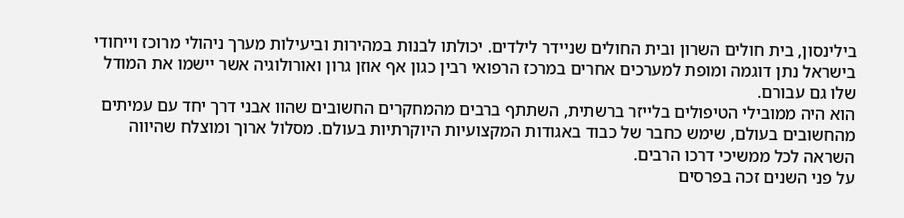בילינסון, בית חולים השרון ובית החולים שניידר לילדים. יכולתו לבנות במהירות וביעילות מערך ניהולי מרוכז וייחודי בישראל נתן דוגמה ומופת למערכים אחרים במרכז הרפואי רבין כגון אף אוזן גרון ואורולוגיה אשר יישמו את המודל שלו גם עבורם.
הוא היה ממובילי הטיפולים בלייזר ברשתית, השתתף ברבים מהמחקרים החשובים שהוו אבני דרך יחד עם עמיתים מהחשובים בעולם, שימש כחבר של כבוד באגודות המקצועיות היוקרתיות בעולם. מסלול ארוך ומוצלח שהיווה השראה לכל ממשיכי דרכו הרבים.
על פני השנים זכה בפרסים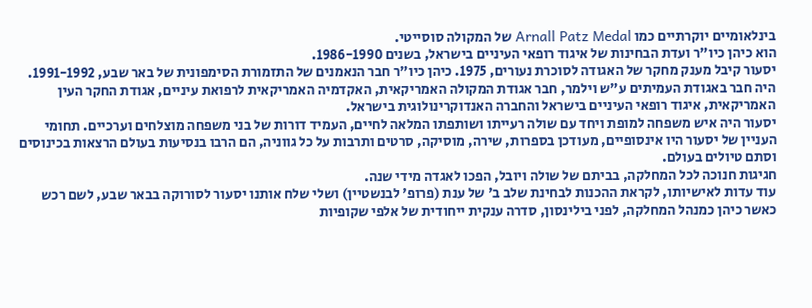בינלאומיים יוקרתיים כמו Arnall Patz Medal של המקולה סוסייטי.
הוא כיהן כיו"ר ועדת הבחינות של איגוד רופאי העיניים בישראל, בשנים 1986-1990.
יסעור קיבל מענק מחקר של האגודה לסוכרת נעורים, 1975. כיהן כיו"ר חבר הנאמנים של התזמורת הסימפונית של באר שבע, 1991-1992. היה חבר באגודת העמיתים ע"ש וילמר, חבר אגודת המקולה האמריקאית, האקדמיה האמריקאית לרפואת עיניים, אגודת החקר העין האמריקאית, איגוד רופאי העיניים בישראל והחברה האנדוקרינולוגית בישראל.
יסעור היה איש משפחה למופת ויחד עם שולה רעייתו ושותפתו המלאה לחיים, העמיד דורות של בני משפחה מוצלחים וערכיים. תחומי העניין של יסעור היו אינסופיים, מעודכן בספרות, שירה, מוסיקה, סרטים ותרבות על כל גווניה, הם הרבו בנסיעות בעולם הרצאות בכינוסים וסתם טיולים בעולם.
חגיגות חנוכה לכל המחלקה, בביתם של שולה ויובל, הפכו לאגדה מידי שנה.
עוד עדות לאישיותו, לקראת ההכנות לבחינת שלב ב' של ענת (פרופ' לבנשטיין) ושלי שלח אותנו יסעור לסורוקה בבאר שבע, לשם רכש כאשר כיהן כמנהל המחלקה, לפני בילינסון, סדרה ענקית ייחודית של אלפי שקופיות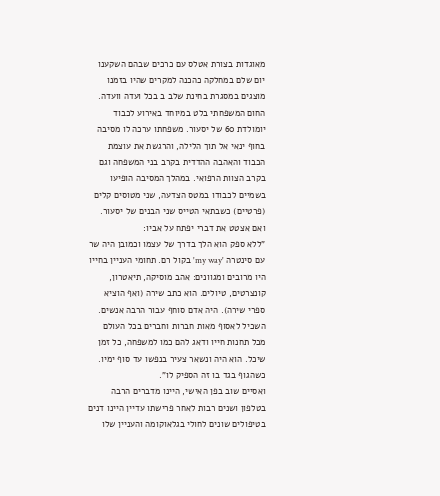מאוגדות בצורת אטלס עם כרכים שבהם השקענו יום שלם במחלקה כהכנה למקרים שהיו בזמנו מוצגים במסגרת בחינת שלב ב בכל ועדה וועדה.
החום המשפחתי בלט במיוחד באירוע לכבוד יומולדת 60 של יסעור. משפחתו ערכה לו מסיבה בחוף ינאי אל תוך הלילה, והרגשת את עוצמת הכבוד והאהבה ההדדית בקרב בני המשפחה וגם בקרב הצוות הרפואי. במהלך המסיבה הופיעו בשמיים לכבודו במטס הצדעה, שני מטוסים קלים (פרטיים) כשבתאי הטייס שני הבנים של יסעור.
ואם אצטט את דברי יפתח על אביו:
"ללא ספק הוא הלך בדרך של עצמו וכמובן היה שר עם סינטרה 'my way' בקול רם. תחומי העניין בחייו היו מרובים ומגוונים: אהב מוסיקה, תיאטרון, קונצרטים, טיולים. הוא כתב שירה (ואף הוציא ספרי שירה). היה אדם סוחף עבור הרבה אנשים. השכיל לאסוף מאות חברות וחברים בכל העולם מכל תחנות חייו ודאג להם כמו למשפחה, כל זמן שיכל. הוא היה ונשאר צעיר בנפשו עד סוף ימיו. כשהגוף בגד בו זה הספיק לו".
ואסיים שוב בפן האישי, היינו מדברים הרבה בטלפון ושנים רבות לאחר פרישתו עדיין היינו דנים בטיפולים שונים לחולי בגלאוקומה והעניין שלו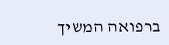ברפואה המשיך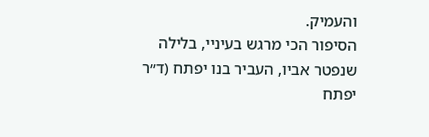והעמיק.
הסיפור הכי מרגש בעיניי, בלילה שנפטר אביו, העביר בנו יפתח (ד״ר יפתח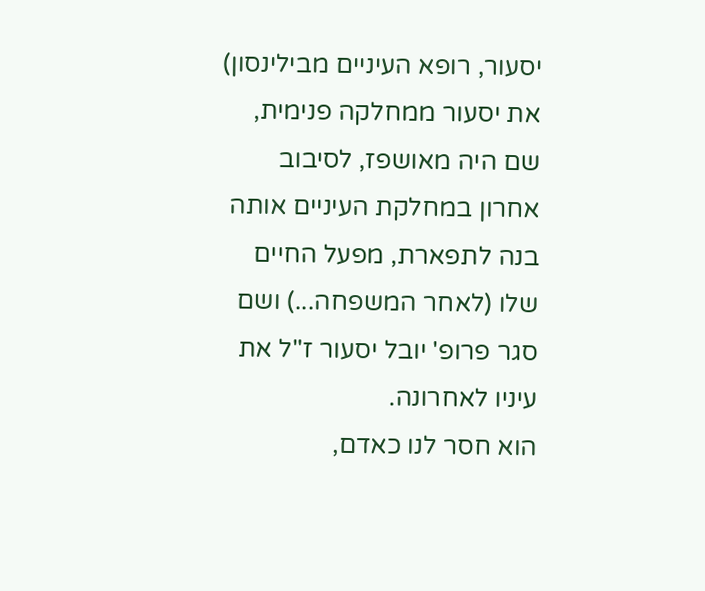יסעור, רופא העיניים מבילינסון) את יסעור ממחלקה פנימית, שם היה מאושפז, לסיבוב אחרון במחלקת העיניים אותה בנה לתפארת, מפעל החיים שלו (לאחר המשפחה...) ושם סגר פרופ' יובל יסעור ז"ל את עיניו לאחרונה.
הוא חסר לנו כאדם,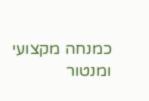כמנחה מקצועי ומנטור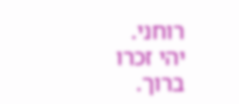רוחני.
יהי זכרו ברוך.